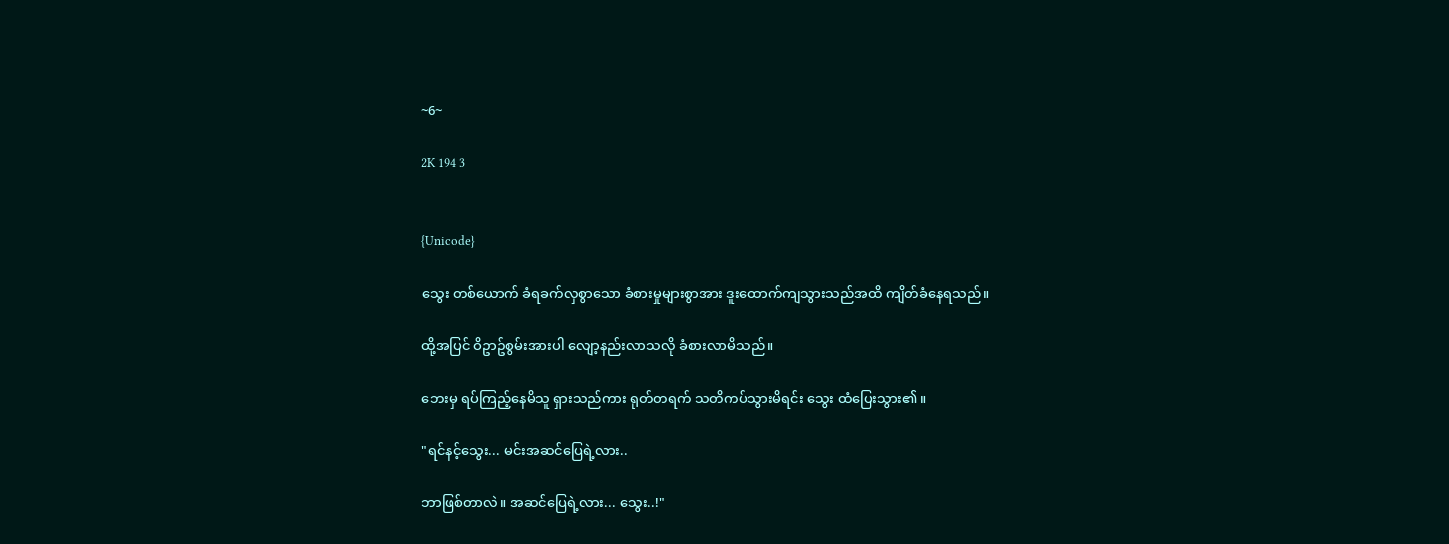~6~

2K 194 3


{Unicode}

သွေး တစ်ယောက် ခံရခက်လှစွာသော ခံစားမှုများစွာအား ဒူးထောက်ကျသွားသည်အထိ ကျိတ်ခံနေရသည်။

ထို့အပြင် ဝိဥာဥ်စွမ်းအားပါ လျော့နည်းလာသလို ခံစားလာမိသည်။

ဘေးမှ ရပ်ကြည့်နေမိသူ ရှားသည်ကား ရုတ်တရက် သတိကပ်သွားမိရင်း သွေး ထံပြေးသွား၏။

"ရင်နင့်သွေး... မင်းအဆင်ပြေရဲ့လား..

ဘာဖြစ်တာလဲ။ အဆင်ပြေရဲ့လား... သွေး..!"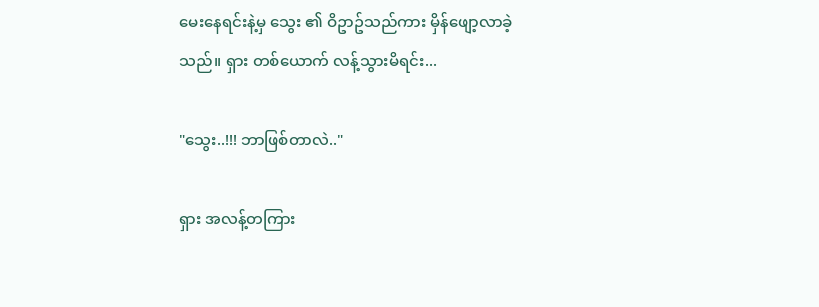မေးနေရင်းနဲ့မှ သွေး ၏ ဝိဥာဥ်သည်ကား မှိန်ဖျော့လာခဲ့သည်။ ရှား တစ်ယောက် လန့်သွားမိရင်း...

"သွေး..!!! ဘာဖြစ်တာလဲ.."

ရှား အလန့်တကြား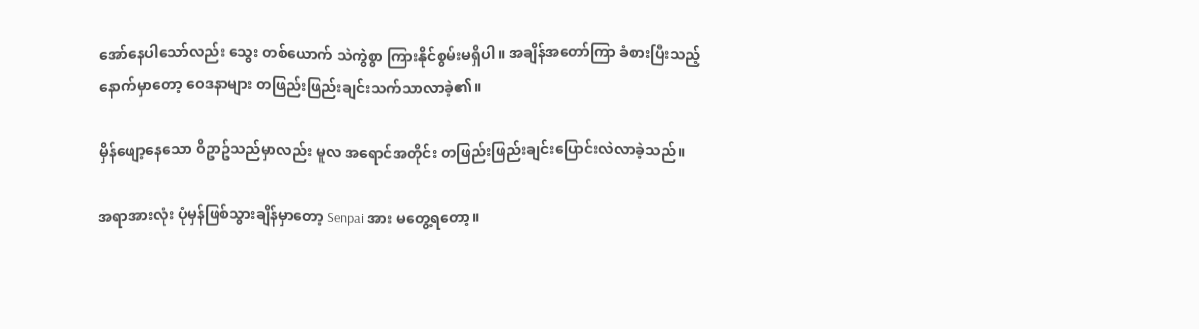အော်နေပါသော်လည်း သွေး တစ်ယောက် သဲကွဲစွာ ကြားနိုင်စွမ်းမရှိပါ။ အချိန်အတော်ကြာ ခံစားပြီးသည့်နောက်မှာတော့ ဝေဒနာများ တဖြည်းဖြည်းချင်းသက်သာလာခဲ့၏။

မှိန်ဖျော့နေသော ဝိဥာဥ်သည်မှာလည်း မူလ အရောင်အတိုင်း တဖြည်းဖြည်းချင်းပြောင်းလဲလာခဲ့သည်။

အရာအားလုံး ပုံမှန်ဖြစ်သွားချိန်မှာတော့ Senpai အား မတွေ့ရတော့။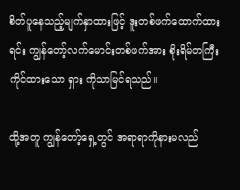စိတ်ပူနေသည့်မျက်နှာထားဖြင့် ဒူးတစ်ဖက်ထောက်ထားရင်း ကျွန်တော့်လက်မောင်းတစ်ဖက်အား စိုးရိမ်တကြီး ကိုင်ထားသော ရှား ကိုသာမြင်ရသည်။

ထို့အတူ ကျွန်တော့်ရှေ့တွင် အရာရာကိုနားမလည်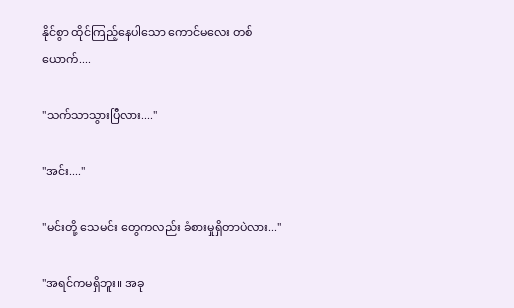နိုင်စွာ ထိုင်ကြည့်နေပါသော ကောင်မလေး တစ်ယောက်....

"သက်သာသွားပြီလား...."

"အင်း...."

"မင်းတို့ သေမင်း တွေကလည်း ခံစားမှုရှိတာပဲလား..."

"အရင်ကမရှိဘူး။ အခု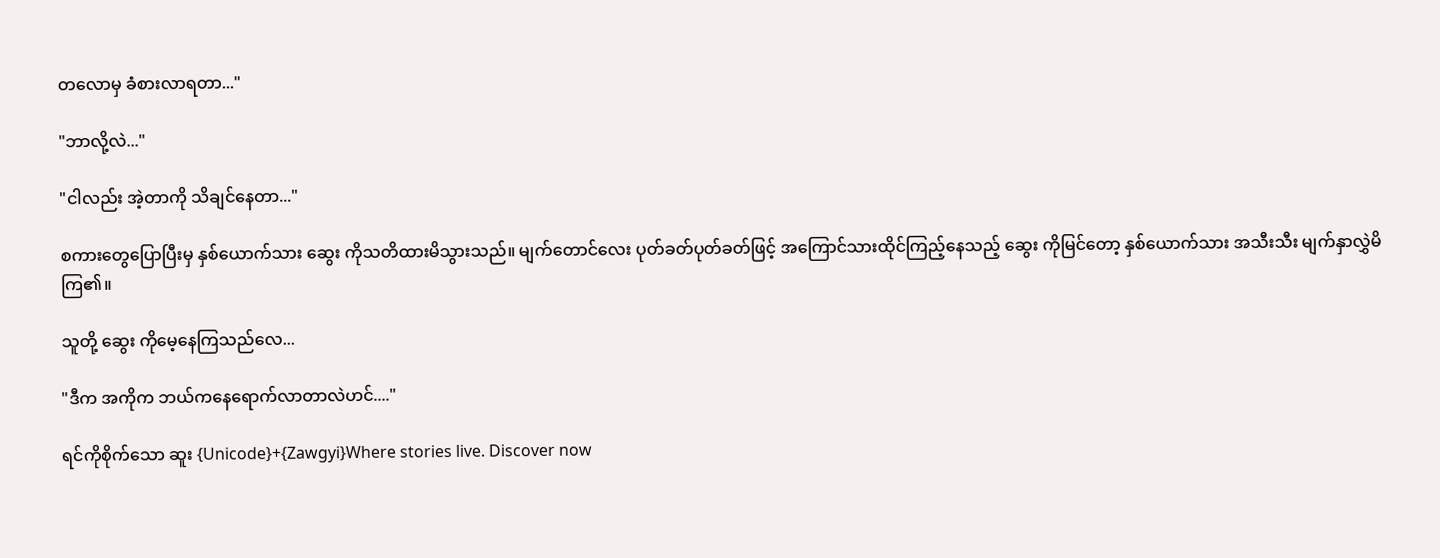တလောမှ ခံစားလာရတာ..."

"ဘာလို့လဲ..."

"ငါလည်း အဲ့တာကို သိချင်နေတာ..."

စကားတွေပြောပြီးမှ နှစ်ယောက်သား ဆွေး ကိုသတိထားမိသွားသည်။ မျက်တောင်လေး ပုတ်ခတ်ပုတ်ခတ်ဖြင့် အကြောင်သားထိုင်ကြည့်နေသည့် ဆွေး ကိုမြင်တော့ နှစ်ယောက်သား အသီးသီး မျက်နှာလွှဲမိကြ၏။

သူတို့ ဆွေး ကိုမေ့နေကြသည်လေ...

"ဒီက အကိုက ဘယ်ကနေရောက်လာတာလဲဟင်...."

ရင်ကိုစိုက်သော ဆူး {Unicode}+{Zawgyi}Where stories live. Discover now